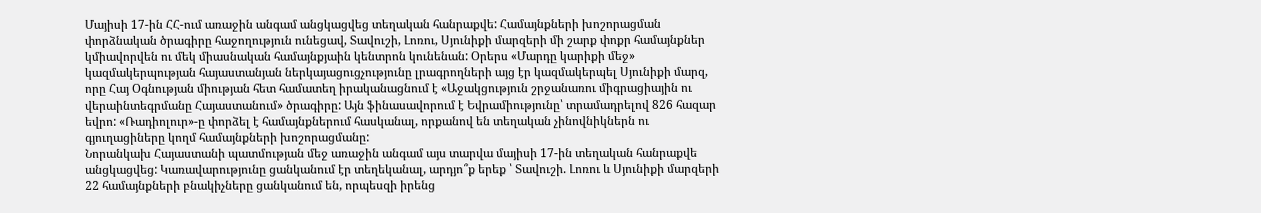Մայիսի 17-ին ՀՀ-ում առաջին անգամ անցկացվեց տեղական հանրաքվե: Համայնքների խոշորացման փորձնական ծրագիրը հաջողություն ունեցավ, Տավուշի, Լոռու, Սյունիքի մարզերի մի շարք փոքր համայնքներ կմիավորվեն ու մեկ միասնական համայնքյաին կենտրոն կունենան: Օրերս «Մարդը կարիքի մեջ» կազմակերպության հայաստանյան ներկայացուցչությունը լրագրողների այց էր կազմակերպել Սյունիքի մարզ, որը Հայ Օգնության միության հետ համատեղ իրականացնում է «Աջակցություն շրջանառու միգրացիային ու վերաինտեգրմանը Հայաստանում» ծրագիրը: Այն ֆինասավորում է Եվրամիությունը՝ տրամադրելով 826 հազար եվրո: «Ռադիոլուր»-ը փորձել է համայնքներում հասկանալ, որքանով են տեղական չինովնիկներն ու գյուղացիները կողմ համայնքների խոշորացմանը:
Նորանկախ Հայաստանի պատմության մեջ առաջին անգամ այս տարվա մայիսի 17-ին տեղական հանրաքվե անցկացվեց: Կառավարությունը ցանկանում էր տեղեկանալ, արդյո՞ք երեք ՝ Տավուշի. Լոռու և Սյունիքի մարզերի 22 համայնքների բնակիչները ցանկանում են, որպեսզի իրենց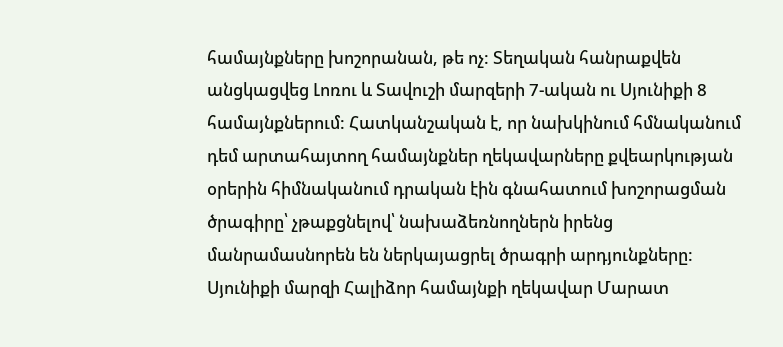համայնքները խոշորանան, թե ոչ: Տեղական հանրաքվեն անցկացվեց Լոռու և Տավուշի մարզերի 7-ական ու Սյունիքի 8 համայնքներում: Հատկանշական է, որ նախկինում հմնականում դեմ արտահայտող համայնքներ ղեկավարները քվեարկության օրերին հիմնականում դրական էին գնահատում խոշորացման ծրագիրը՝ չթաքցնելով՝ նախաձեռնողներն իրենց մանրամասնորեն են ներկայացրել ծրագրի արդյունքները:
Սյունիքի մարզի Հալիձոր համայնքի ղեկավար Մարատ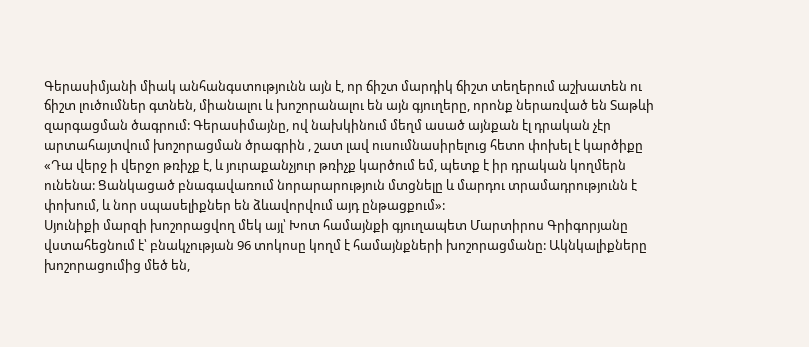Գերասիմյանի միակ անհանգստությունն այն է, որ ճիշտ մարդիկ ճիշտ տեղերում աշխատեն ու ճիշտ լուծումներ գտնեն, միանալու և խոշորանալու են այն գյուղերը, որոնք ներառված են Տաթևի զարգացման ծագրում: Գերասիմայնը, ով նախկինում մեղմ ասած այնքան էլ դրական չէր արտահայտվում խոշորացման ծրագրին , շատ լավ ուսումնասիրելուց հետո փոխել է կարծիքը
«Դա վերջ ի վերջո թռիչք է, և յուրաքանչյուր թռիչք կարծում եմ, պետք է իր դրական կողմերն ունենա: Ցանկացած բնագավառում նորարարություն մտցնելը և մարդու տրամադրությունն է փոխում, և նոր սպասելիքներ են ձևավորվում այդ ընթացքում»:
Սյունիքի մարզի խոշորացվող մեկ այլ՝ Խոտ համայնքի գյուղապետ Մարտիրոս Գրիգորյանը վստահեցնում է՝ բնակչության 96 տոկոսը կողմ է համայնքների խոշորացմանը: Ակնկալիքները խոշորացումից մեծ են,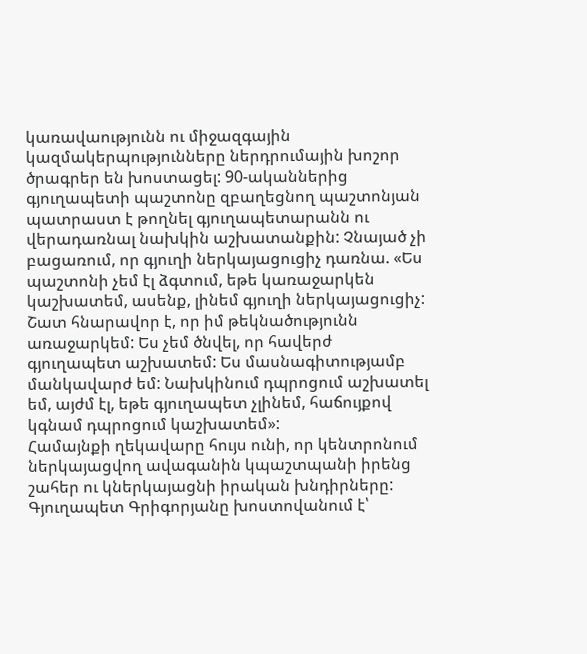կառավաությունն ու միջազգային կազմակերպությունները ներդրումային խոշոր ծրագրեր են խոստացել: 90-ականներից գյուղապետի պաշտոնը զբաղեցնող պաշտոնյան պատրաստ է թողնել գյուղապետարանն ու վերադառնալ նախկին աշխատանքին: Չնայած չի բացառում, որ գյուղի ներկայացուցիչ դառնա. «Ես պաշտոնի չեմ էլ ձգտում, եթե կառաջարկեն կաշխատեմ, ասենք, լինեմ գյուղի ներկայացուցիչ: Շատ հնարավոր է, որ իմ թեկնածությունն առաջարկեմ: Ես չեմ ծնվել, որ հավերժ գյուղապետ աշխատեմ: Ես մասնագիտությամբ մանկավարժ եմ: Նախկինում դպրոցում աշխատել եմ, այժմ էլ, եթե գյուղապետ չլինեմ, հաճույքով կգնամ դպրոցում կաշխատեմ»:
Համայնքի ղեկավարը հույս ունի, որ կենտրոնում ներկայացվող ավագանին կպաշտպանի իրենց շահեր ու կներկայացնի իրական խնդիրները: Գյուղապետ Գրիգորյանը խոստովանում է՝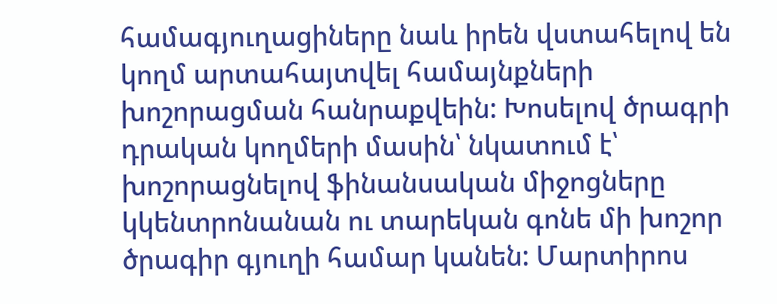համագյուղացիները նաև իրեն վստահելով են կողմ արտահայտվել համայնքների խոշորացման հանրաքվեին: Խոսելով ծրագրի դրական կողմերի մասին՝ նկատում է՝ խոշորացնելով ֆինանսական միջոցները կկենտրոնանան ու տարեկան գոնե մի խոշոր ծրագիր գյուղի համար կանեն: Մարտիրոս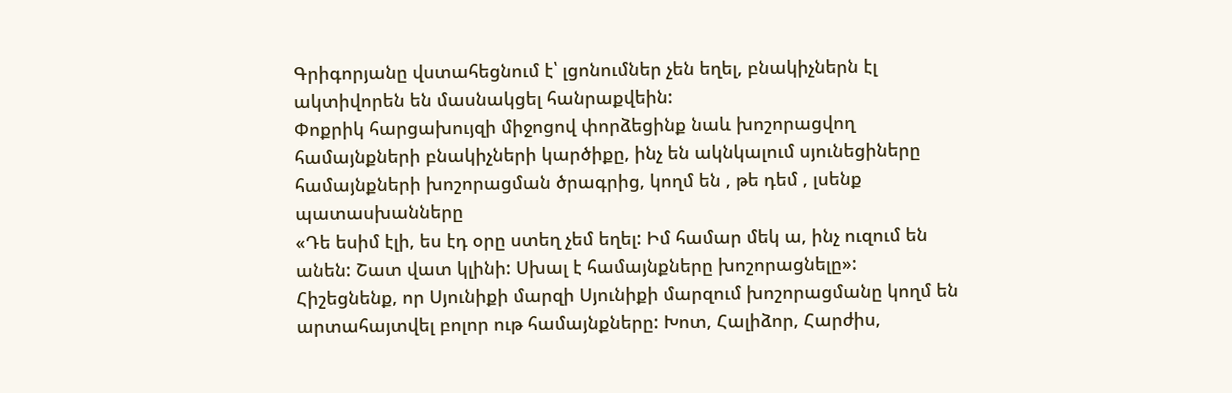Գրիգորյանը վստահեցնում է՝ լցոնումներ չեն եղել, բնակիչներն էլ ակտիվորեն են մասնակցել հանրաքվեին:
Փոքրիկ հարցախույզի միջոցով փորձեցինք նաև խոշորացվող համայնքների բնակիչների կարծիքը, ինչ են ակնկալում սյունեցիները համայնքների խոշորացման ծրագրից, կողմ են , թե դեմ , լսենք պատասխանները
«Դե եսիմ էլի, ես էդ օրը ստեղ չեմ եղել: Իմ համար մեկ ա, ինչ ուզում են անեն: Շատ վատ կլինի: Սխալ է համայնքները խոշորացնելը»:
Հիշեցնենք, որ Սյունիքի մարզի Սյունիքի մարզում խոշորացմանը կողմ են արտահայտվել բոլոր ութ համայնքները: Խոտ, Հալիձոր, Հարժիս,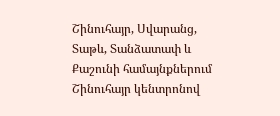Շինուհայր, Սվարանց, Տաթև, Տանձատափ և Քաշունի համայնքներում Շինուհայր կենտրոնով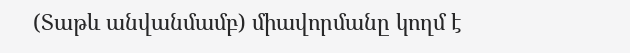(Տաթև անվանմամբ) միավորմանը կողմ է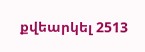քվեարկել 2513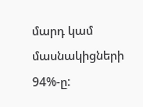մարդ կամ մասնակիցների 94%-ը: